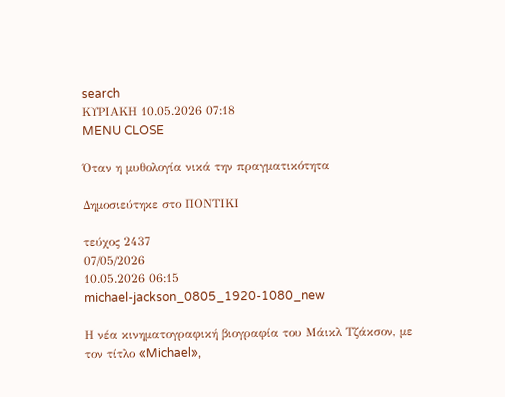search
ΚΥΡΙΑΚΗ 10.05.2026 07:18
MENU CLOSE

Όταν η μυθολογία νικά την πραγματικότητα

Δημοσιεύτηκε στο ΠΟΝΤΙΚΙ

τεύχος 2437
07/05/2026
10.05.2026 06:15
michael-jackson_0805_1920-1080_new

Η νέα κινηματογραφική βιογραφία του Μάικλ Τζάκσον, με τον τίτλο «Michael»,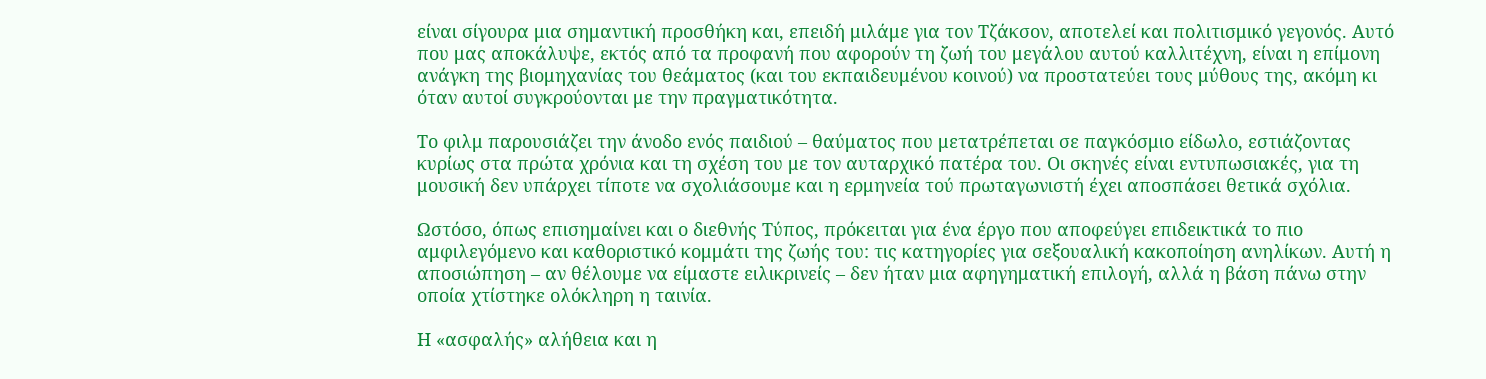είναι σίγουρα μια σημαντική προσθήκη και, επειδή μιλάμε για τον Τζάκσον, αποτελεί και πολιτισμικό γεγονός. Αυτό που μας αποκάλυψε, εκτός από τα προφανή που αφορούν τη ζωή του μεγάλου αυτού καλλιτέχνη, είναι η επίμονη ανάγκη της βιομηχανίας του θεάματος (και του εκπαιδευμένου κοινού) να προστατεύει τους μύθους της, ακόμη κι όταν αυτοί συγκρούονται με την πραγματικότητα.

Το φιλμ παρουσιάζει την άνοδο ενός παιδιού – θαύματος που μετατρέπεται σε παγκόσμιο είδωλο, εστιάζοντας κυρίως στα πρώτα χρόνια και τη σχέση του με τον αυταρχικό πατέρα του. Οι σκηνές είναι εντυπωσιακές, για τη μουσική δεν υπάρχει τίποτε να σχολιάσουμε και η ερμηνεία τού πρωταγωνιστή έχει αποσπάσει θετικά σχόλια.

Ωστόσο, όπως επισημαίνει και ο διεθνής Τύπος, πρόκειται για ένα έργο που αποφεύγει επιδεικτικά το πιο αμφιλεγόμενο και καθοριστικό κομμάτι της ζωής του: τις κατηγορίες για σεξουαλική κακοποίηση ανηλίκων. Αυτή η αποσιώπηση – αν θέλουμε να είμαστε ειλικρινείς – δεν ήταν μια αφηγηματική επιλογή, αλλά η βάση πάνω στην οποία χτίστηκε ολόκληρη η ταινία.

Η «ασφαλής» αλήθεια και η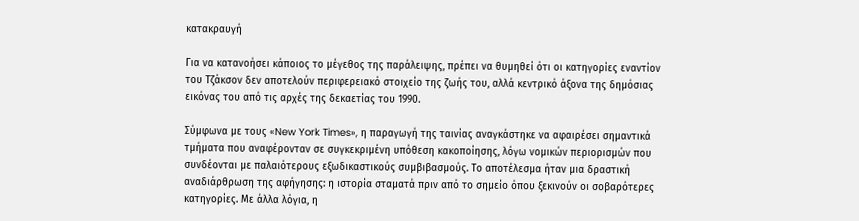κατακραυγή

Για να κατανοήσει κάποιος το μέγεθος της παράλειψης, πρέπει να θυμηθεί ότι οι κατηγορίες εναντίον του Τζάκσον δεν αποτελούν περιφερειακό στοιχείο της ζωής του, αλλά κεντρικό άξονα της δημόσιας εικόνας του από τις αρχές της δεκαετίας του 1990.

Σύμφωνα με τους «New York Times», η παραγωγή της ταινίας αναγκάστηκε να αφαιρέσει σημαντικά τμήματα που αναφέρονταν σε συγκεκριμένη υπόθεση κακοποίησης, λόγω νομικών περιορισμών που συνδέονται με παλαιότερους εξωδικαστικούς συμβιβασμούς. Το αποτέλεσμα ήταν μια δραστική αναδιάρθρωση της αφήγησης: η ιστορία σταματά πριν από το σημείο όπου ξεκινούν οι σοβαρότερες κατηγορίες. Με άλλα λόγια, η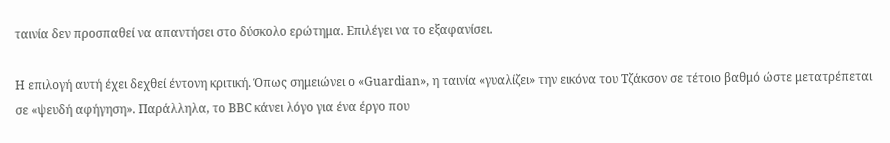ταινία δεν προσπαθεί να απαντήσει στο δύσκολο ερώτημα. Επιλέγει να το εξαφανίσει.

Η επιλογή αυτή έχει δεχθεί έντονη κριτική. Όπως σημειώνει ο «Guardian», η ταινία «γυαλίζει» την εικόνα του Τζάκσον σε τέτοιο βαθμό ώστε μετατρέπεται σε «ψευδή αφήγηση». Παράλληλα, το BBC κάνει λόγο για ένα έργο που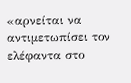«αρνείται να αντιμετωπίσει τον ελέφαντα στο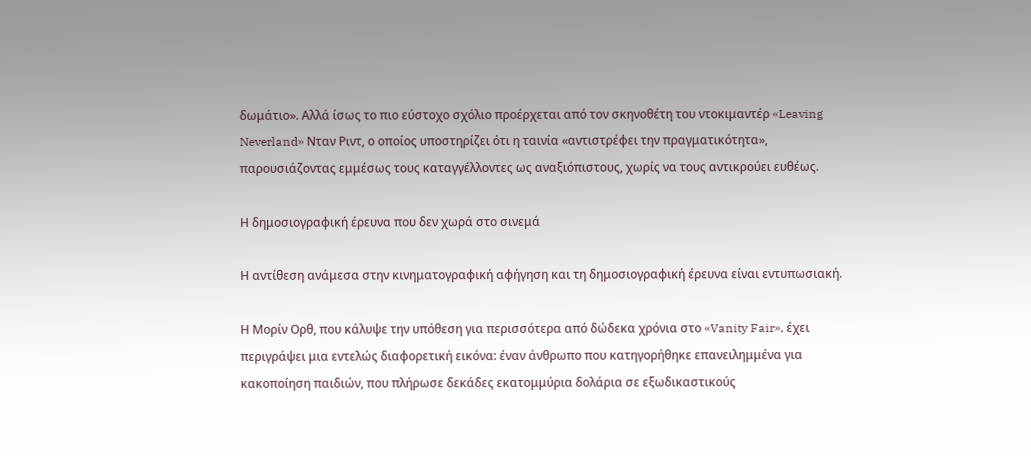δωμάτιο». Αλλά ίσως το πιο εύστοχο σχόλιο προέρχεται από τον σκηνοθέτη του ντοκιμαντέρ «Leaving Neverland» Νταν Ριντ, ο οποίος υποστηρίζει ότι η ταινία «αντιστρέφει την πραγματικότητα», παρουσιάζοντας εμμέσως τους καταγγέλλοντες ως αναξιόπιστους, χωρίς να τους αντικρούει ευθέως.

Η δημοσιογραφική έρευνα που δεν χωρά στο σινεμά

Η αντίθεση ανάμεσα στην κινηματογραφική αφήγηση και τη δημοσιογραφική έρευνα είναι εντυπωσιακή.

Η Μορίν Ορθ, που κάλυψε την υπόθεση για περισσότερα από δώδεκα χρόνια στο «Vanity Fair», έχει περιγράψει μια εντελώς διαφορετική εικόνα: έναν άνθρωπο που κατηγορήθηκε επανειλημμένα για κακοποίηση παιδιών, που πλήρωσε δεκάδες εκατομμύρια δολάρια σε εξωδικαστικούς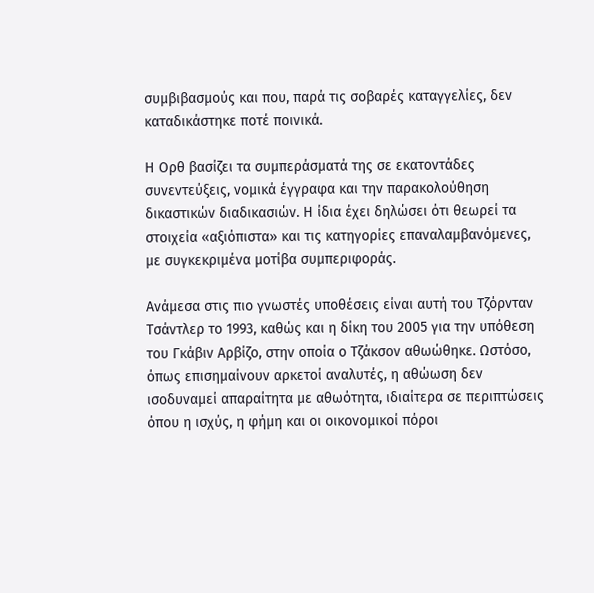συμβιβασμούς και που, παρά τις σοβαρές καταγγελίες, δεν καταδικάστηκε ποτέ ποινικά.

Η Ορθ βασίζει τα συμπεράσματά της σε εκατοντάδες συνεντεύξεις, νομικά έγγραφα και την παρακολούθηση δικαστικών διαδικασιών. Η ίδια έχει δηλώσει ότι θεωρεί τα στοιχεία «αξιόπιστα» και τις κατηγορίες επαναλαμβανόμενες, με συγκεκριμένα μοτίβα συμπεριφοράς.

Ανάμεσα στις πιο γνωστές υποθέσεις είναι αυτή του Τζόρνταν Τσάντλερ το 1993, καθώς και η δίκη του 2005 για την υπόθεση του Γκάβιν Αρβίζο, στην οποία ο Τζάκσον αθωώθηκε. Ωστόσο, όπως επισημαίνουν αρκετοί αναλυτές, η αθώωση δεν ισοδυναμεί απαραίτητα με αθωότητα, ιδιαίτερα σε περιπτώσεις όπου η ισχύς, η φήμη και οι οικονομικοί πόροι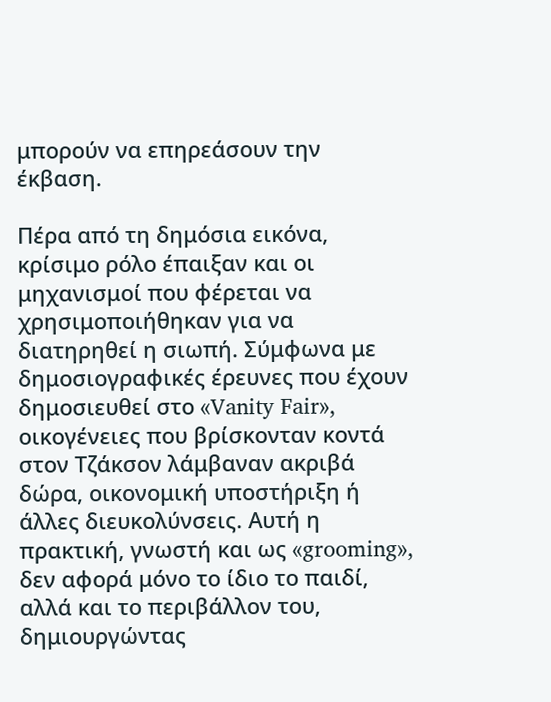μπορούν να επηρεάσουν την έκβαση.

Πέρα από τη δημόσια εικόνα, κρίσιμο ρόλο έπαιξαν και οι μηχανισμοί που φέρεται να χρησιμοποιήθηκαν για να διατηρηθεί η σιωπή. Σύμφωνα με δημοσιογραφικές έρευνες που έχουν δημοσιευθεί στο «Vanity Fair», οικογένειες που βρίσκονταν κοντά στον Τζάκσον λάμβαναν ακριβά δώρα, οικονομική υποστήριξη ή άλλες διευκολύνσεις. Αυτή η πρακτική, γνωστή και ως «grooming», δεν αφορά μόνο το ίδιο το παιδί, αλλά και το περιβάλλον του, δημιουργώντας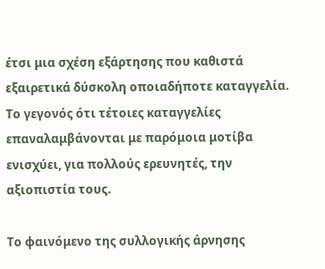έτσι μια σχέση εξάρτησης που καθιστά εξαιρετικά δύσκολη οποιαδήποτε καταγγελία. Το γεγονός ότι τέτοιες καταγγελίες επαναλαμβάνονται με παρόμοια μοτίβα ενισχύει, για πολλούς ερευνητές, την αξιοπιστία τους.

Το φαινόμενο της συλλογικής άρνησης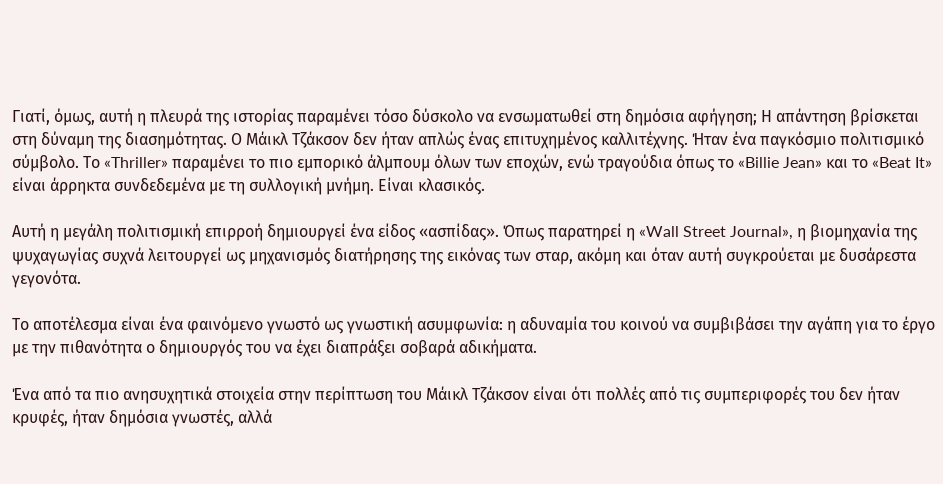Γιατί, όμως, αυτή η πλευρά της ιστορίας παραμένει τόσο δύσκολο να ενσωματωθεί στη δημόσια αφήγηση; Η απάντηση βρίσκεται στη δύναμη της διασημότητας. Ο Μάικλ Τζάκσον δεν ήταν απλώς ένας επιτυχημένος καλλιτέχνης. Ήταν ένα παγκόσμιο πολιτισμικό σύμβολο. Το «Thriller» παραμένει το πιο εμπορικό άλμπουμ όλων των εποχών, ενώ τραγούδια όπως το «Billie Jean» και το «Beat It» είναι άρρηκτα συνδεδεμένα με τη συλλογική μνήμη. Είναι κλασικός.

Αυτή η μεγάλη πολιτισμική επιρροή δημιουργεί ένα είδος «ασπίδας». Όπως παρατηρεί η «Wall Street Journal», η βιομηχανία της ψυχαγωγίας συχνά λειτουργεί ως μηχανισμός διατήρησης της εικόνας των σταρ, ακόμη και όταν αυτή συγκρούεται με δυσάρεστα γεγονότα.

Το αποτέλεσμα είναι ένα φαινόμενο γνωστό ως γνωστική ασυμφωνία: η αδυναμία του κοινού να συμβιβάσει την αγάπη για το έργο με την πιθανότητα ο δημιουργός του να έχει διαπράξει σοβαρά αδικήματα.

Ένα από τα πιο ανησυχητικά στοιχεία στην περίπτωση του Μάικλ Τζάκσον είναι ότι πολλές από τις συμπεριφορές του δεν ήταν κρυφές, ήταν δημόσια γνωστές, αλλά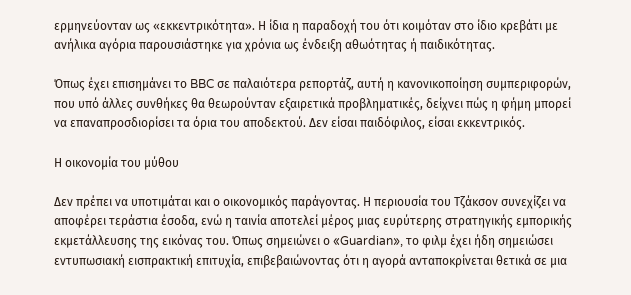ερμηνεύονταν ως «εκκεντρικότητα». Η ίδια η παραδοχή του ότι κοιμόταν στο ίδιο κρεβάτι με ανήλικα αγόρια παρουσιάστηκε για χρόνια ως ένδειξη αθωότητας ή παιδικότητας.

Όπως έχει επισημάνει το BBC σε παλαιότερα ρεπορτάζ, αυτή η κανονικοποίηση συμπεριφορών, που υπό άλλες συνθήκες θα θεωρούνταν εξαιρετικά προβληματικές, δείχνει πώς η φήμη μπορεί να επαναπροσδιορίσει τα όρια του αποδεκτού. Δεν είσαι παιδόφιλος, είσαι εκκεντρικός.

Η οικονομία του μύθου

Δεν πρέπει να υποτιμάται και ο οικονομικός παράγοντας. Η περιουσία του Τζάκσον συνεχίζει να αποφέρει τεράστια έσοδα, ενώ η ταινία αποτελεί μέρος μιας ευρύτερης στρατηγικής εμπορικής εκμετάλλευσης της εικόνας του. Όπως σημειώνει ο «Guardian», το φιλμ έχει ήδη σημειώσει εντυπωσιακή εισπρακτική επιτυχία, επιβεβαιώνοντας ότι η αγορά ανταποκρίνεται θετικά σε μια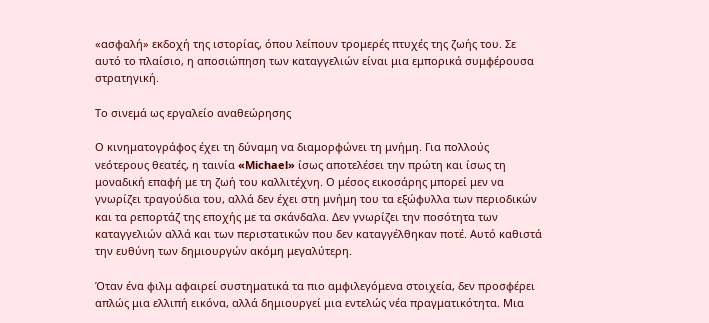«ασφαλή» εκδοχή της ιστορίας, όπου λείπουν τρομερές πτυχές της ζωής του. Σε αυτό το πλαίσιο, η αποσιώπηση των καταγγελιών είναι μια εμπορικά συμφέρουσα στρατηγική.

Το σινεμά ως εργαλείο αναθεώρησης

Ο κινηματογράφος έχει τη δύναμη να διαμορφώνει τη μνήμη. Για πολλούς νεότερους θεατές, η ταινία «Michael» ίσως αποτελέσει την πρώτη και ίσως τη μοναδική επαφή με τη ζωή του καλλιτέχνη. Ο μέσος εικοσάρης μπορεί μεν να γνωρίζει τραγούδια του, αλλά δεν έχει στη μνήμη του τα εξώφυλλα των περιοδικών και τα ρεπορτάζ της εποχής με τα σκάνδαλα. Δεν γνωρίζει την ποσότητα των καταγγελιών αλλά και των περιστατικών που δεν καταγγέλθηκαν ποτέ. Αυτό καθιστά την ευθύνη των δημιουργών ακόμη μεγαλύτερη.

Όταν ένα φιλμ αφαιρεί συστηματικά τα πιο αμφιλεγόμενα στοιχεία, δεν προσφέρει απλώς μια ελλιπή εικόνα, αλλά δημιουργεί μια εντελώς νέα πραγματικότητα. Μια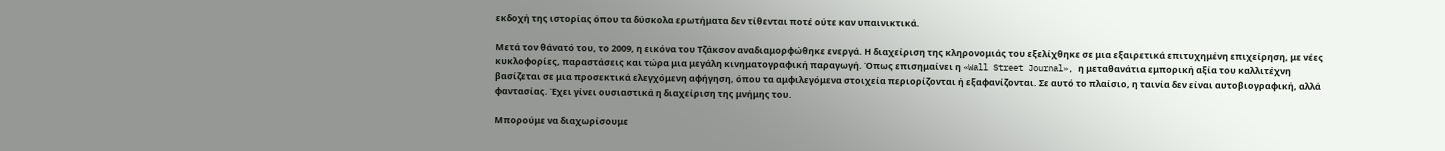εκδοχή της ιστορίας όπου τα δύσκολα ερωτήματα δεν τίθενται ποτέ ούτε καν υπαινικτικά.

Μετά τον θάνατό του, το 2009, η εικόνα του Τζάκσον αναδιαμορφώθηκε ενεργά. Η διαχείριση της κληρονομιάς του εξελίχθηκε σε μια εξαιρετικά επιτυχημένη επιχείρηση, με νέες κυκλοφορίες, παραστάσεις και τώρα μια μεγάλη κινηματογραφική παραγωγή. Όπως επισημαίνει η «Wall Street Journal», η μεταθανάτια εμπορική αξία του καλλιτέχνη βασίζεται σε μια προσεκτικά ελεγχόμενη αφήγηση, όπου τα αμφιλεγόμενα στοιχεία περιορίζονται ή εξαφανίζονται. Σε αυτό το πλαίσιο, η ταινία δεν είναι αυτοβιογραφική, αλλά φαντασίας. Έχει γίνει ουσιαστικά η διαχείριση της μνήμης του.

Μπορούμε να διαχωρίσουμε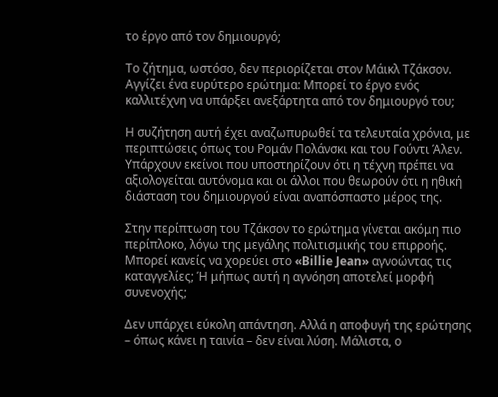το έργο από τον δημιουργό;

Το ζήτημα, ωστόσο, δεν περιορίζεται στον Μάικλ Τζάκσον. Αγγίζει ένα ευρύτερο ερώτημα: Μπορεί το έργο ενός καλλιτέχνη να υπάρξει ανεξάρτητα από τον δημιουργό του;

Η συζήτηση αυτή έχει αναζωπυρωθεί τα τελευταία χρόνια, με περιπτώσεις όπως του Ρομάν Πολάνσκι και του Γούντι Άλεν. Υπάρχουν εκείνοι που υποστηρίζουν ότι η τέχνη πρέπει να αξιολογείται αυτόνομα και οι άλλοι που θεωρούν ότι η ηθική διάσταση του δημιουργού είναι αναπόσπαστο μέρος της.

Στην περίπτωση του Τζάκσον το ερώτημα γίνεται ακόμη πιο περίπλοκο, λόγω της μεγάλης πολιτισμικής του επιρροής. Μπορεί κανείς να χορεύει στο «Billie Jean» αγνοώντας τις καταγγελίες; Ή μήπως αυτή η αγνόηση αποτελεί μορφή συνενοχής;

Δεν υπάρχει εύκολη απάντηση. Αλλά η αποφυγή της ερώτησης – όπως κάνει η ταινία – δεν είναι λύση. Μάλιστα, ο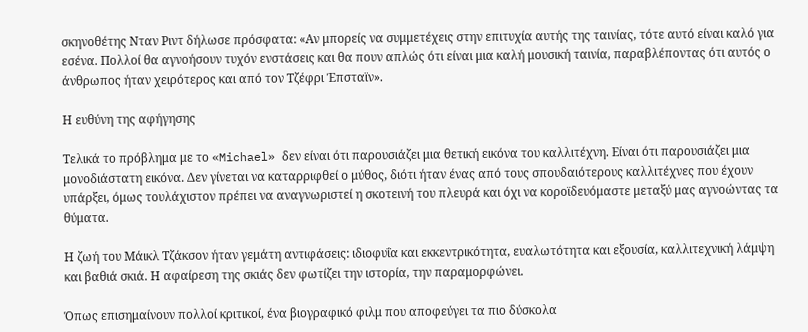σκηνοθέτης Νταν Ριντ δήλωσε πρόσφατα: «Αν μπορείς να συμμετέχεις στην επιτυχία αυτής της ταινίας, τότε αυτό είναι καλό για εσένα. Πολλοί θα αγνοήσουν τυχόν ενστάσεις και θα πουν απλώς ότι είναι μια καλή μουσική ταινία, παραβλέποντας ότι αυτός ο άνθρωπος ήταν χειρότερος και από τον Τζέφρι Έπσταϊν».

Η ευθύνη της αφήγησης

Τελικά το πρόβλημα με το «Michael» δεν είναι ότι παρουσιάζει μια θετική εικόνα του καλλιτέχνη. Είναι ότι παρουσιάζει μια μονοδιάστατη εικόνα. Δεν γίνεται να καταρριφθεί ο μύθος, διότι ήταν ένας από τους σπουδαιότερους καλλιτέχνες που έχουν υπάρξει, όμως τουλάχιστον πρέπει να αναγνωριστεί η σκοτεινή του πλευρά και όχι να κοροϊδευόμαστε μεταξύ μας αγνοώντας τα θύματα.

Η ζωή του Μάικλ Τζάκσον ήταν γεμάτη αντιφάσεις: ιδιοφυΐα και εκκεντρικότητα, ευαλωτότητα και εξουσία, καλλιτεχνική λάμψη και βαθιά σκιά. Η αφαίρεση της σκιάς δεν φωτίζει την ιστορία, την παραμορφώνει.

Όπως επισημαίνουν πολλοί κριτικοί, ένα βιογραφικό φιλμ που αποφεύγει τα πιο δύσκολα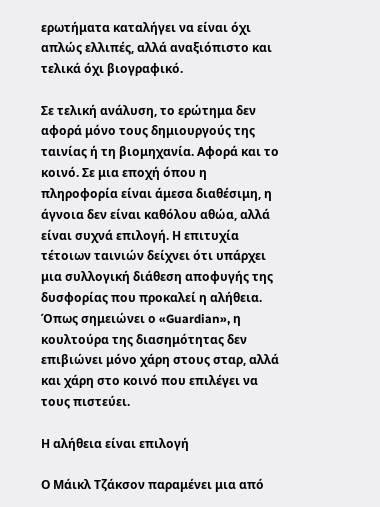ερωτήματα καταλήγει να είναι όχι απλώς ελλιπές, αλλά αναξιόπιστο και τελικά όχι βιογραφικό.

Σε τελική ανάλυση, το ερώτημα δεν αφορά μόνο τους δημιουργούς της ταινίας ή τη βιομηχανία. Αφορά και το κοινό. Σε μια εποχή όπου η πληροφορία είναι άμεσα διαθέσιμη, η άγνοια δεν είναι καθόλου αθώα, αλλά είναι συχνά επιλογή. Η επιτυχία τέτοιων ταινιών δείχνει ότι υπάρχει μια συλλογική διάθεση αποφυγής της δυσφορίας που προκαλεί η αλήθεια. Όπως σημειώνει ο «Guardian», η κουλτούρα της διασημότητας δεν επιβιώνει μόνο χάρη στους σταρ, αλλά και χάρη στο κοινό που επιλέγει να τους πιστεύει.

Η αλήθεια είναι επιλογή

Ο Μάικλ Τζάκσον παραμένει μια από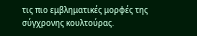τις πιο εμβληματικές μορφές της σύγχρονης κουλτούρας.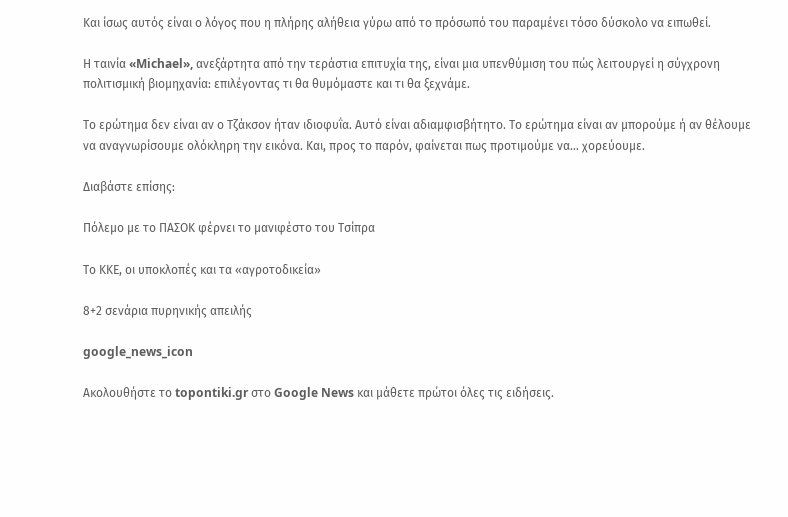Και ίσως αυτός είναι ο λόγος που η πλήρης αλήθεια γύρω από το πρόσωπό του παραμένει τόσο δύσκολο να ειπωθεί.

Η ταινία «Michael», ανεξάρτητα από την τεράστια επιτυχία της, είναι μια υπενθύμιση του πώς λειτουργεί η σύγχρονη πολιτισμική βιομηχανία: επιλέγοντας τι θα θυμόμαστε και τι θα ξεχνάμε.

Το ερώτημα δεν είναι αν ο Τζάκσον ήταν ιδιοφυΐα. Αυτό είναι αδιαμφισβήτητο. Το ερώτημα είναι αν μπορούμε ή αν θέλουμε να αναγνωρίσουμε ολόκληρη την εικόνα. Και, προς το παρόν, φαίνεται πως προτιμούμε να… χορεύουμε.

Διαβάστε επίσης:

Πόλεμο με το ΠΑΣΟΚ φέρνει το μανιφέστο του Τσίπρα

Το ΚΚΕ, οι υποκλοπές και τα «αγροτοδικεία»

8+2 σενάρια πυρηνικής απειλής

google_news_icon

Ακολουθήστε το topontiki.gr στο Google News και μάθετε πρώτοι όλες τις ειδήσεις.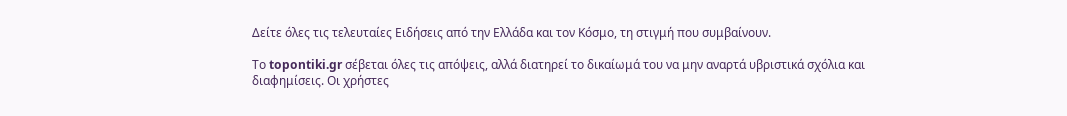Δείτε όλες τις τελευταίες Ειδήσεις από την Ελλάδα και τον Κόσμο, τη στιγμή που συμβαίνουν.

Το topontiki.gr σέβεται όλες τις απόψεις, αλλά διατηρεί το δικαίωμά του να μην αναρτά υβριστικά σχόλια και διαφημίσεις. Οι χρήστες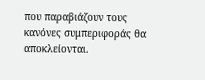που παραβιάζουν τους κανόνες συμπεριφοράς θα αποκλείονται.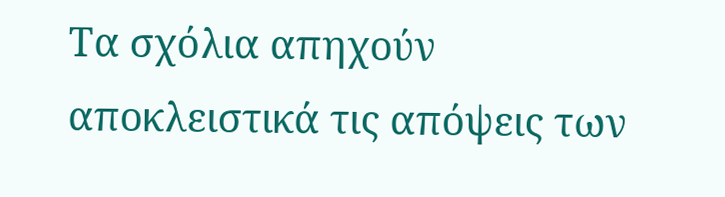Τα σχόλια απηχούν αποκλειστικά τις απόψεις των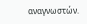αναγνωστών.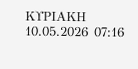ΚΥΡΙΑΚΗ 10.05.2026 07:16